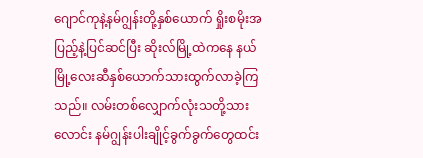ဂျောင်ကုနဲ့နမ်ဂျွန်းတို့နှစ်ယောက် ရှိုးစမိုးအပြည့်နဲ့ပြင်ဆင်ပြီး ဆိုးလ်မြို့ထဲကနေ နယ်မြို့လေးဆီနှစ်ယောက်သားထွက်လာခဲ့ကြသည်။ လမ်းတစ်လျှောက်လုံးသတို့သားလောင်း နမ်ဂျွန်းပါးချိုင့်ခွက်ခွက်တွေထင်း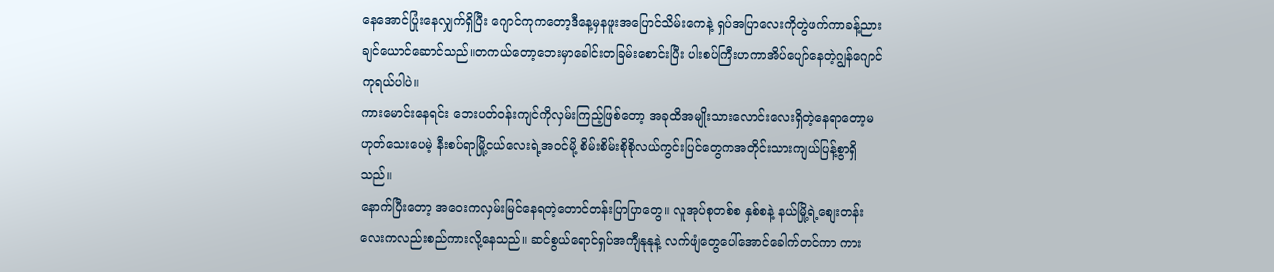နေအောင်ပြုံးနေလျှက်ရှိပြီး ဂျောင်ကုကတော့ဒီနေ့မှနဖူးအပြောင်သိမ်းကေနဲ့ ရှပ်အပြာလေးကိုတွဲဖက်ကာခန့်ညားချင်ယောင်ဆောင်သည်။တကယ်တော့ဘေးမှာခေါင်းတခြမ်းစောင်းပြီး ပါးစပ်ကြီးဟကာအိပ်ပျော်နေတဲ့ဂျွန်ဂျောင်ကုရယ်ပါပဲ။
ကားမောင်းနေရင်း ဘေးပတ်ဝန်းကျင်ကိုလှမ်းကြည့်ဖြစ်တော့ အခုထိအမျိုးသားလောင်းလေးရှိတဲ့နေရာတော့မဟုတ်သေးပေမဲ့ နီးစပ်ရာမြို့ငယ်လေးရဲ့အဝင်မို့ စိမ်းစိမ်းစိုစိုလယ်ကွင်းပြင်တွေကအတိုင်းသားကျယ်ပြန့်စွာရှိသည်။
နောက်ပြီးတော့ အဝေးကလှမ်းမြင်နေရတဲ့တောင်တန်းပြာပြာတွေ။ လူအုပ်စုတစ်စ နှစ်စနဲ့ နယ်မြို့ရဲ့စျေးတန်းလေးကလည်းစည်ကားလို့နေသည်။ ဆင်စွယ်ရောင်ရှပ်အကျီနုနုနဲ့ လက်ဖျံတွေပေါ်အောင်ခေါက်တင်ကာ ကား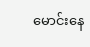မောင်းနေ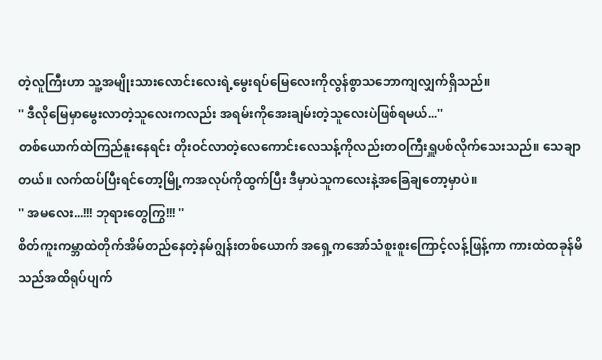တဲ့လူကြီးဟာ သူ့အမျိုးသားလောင်းလေးရဲ့မွေးရပ်မြေလေးကိုလွန်စွာသဘောကျလျှက်ရှိသည်။
'' ဒီလိုမြေမှာမွေးလာတဲ့သူလေးကလည်း အရမ်းကိုအေးချမ်းတဲ့သူလေးပဲဖြစ်ရမယ်...''
တစ်ယောက်ထဲကြည်နူးနေရင်း တိုးဝင်လာတဲ့လေကောင်းလေသန့်ကိုလည်းတဝကြီးရှူပစ်လိုက်သေးသည်။ သေချာတယ်။ လက်ထပ်ပြီးရင်တော့မြို့ကအလုပ်ကိုထွက်ပြီး ဒီမှာပဲသူကလေးနဲ့အခြေချတော့မှာပဲ။
'' အမလေး...!!! ဘုရားတွေကြွ!!! ''
စိတ်ကူးကမ္ဘာထဲတိုက်အိမ်တည်နေတဲ့နမ်ဂျွန်းတစ်ယောက် အရှေ့ကအော်သံစူးစူးကြောင့်လန့်ဖြန့်ကာ ကားထဲထခုန်မိသည်အထိရုပ်ပျက်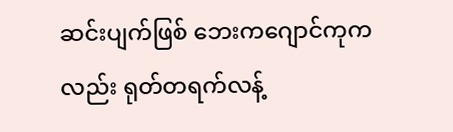ဆင်းပျက်ဖြစ် ဘေးကဂျောင်ကုကလည်း ရုတ်တရက်လန့်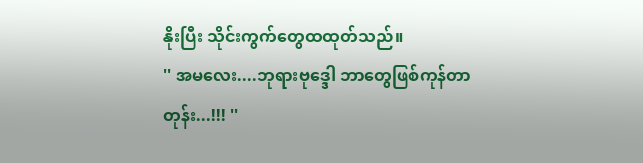နိုးပြီး သိုင်းကွက်တွေထထုတ်သည်။
'' အမလေး....ဘုရားဗုဒ္ဒေါ ဘာတွေဖြစ်ကုန်တာတုန်း...!!! ''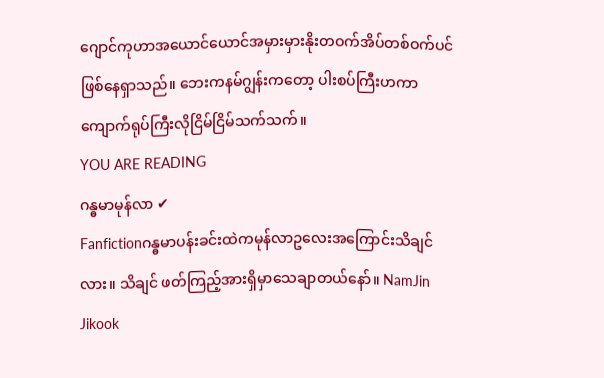ဂျောင်ကုဟာအယောင်ယောင်အမှားမှားနိုးတဝက်အိပ်တစ်ဝက်ပင်ဖြစ်နေရှာသည်။ ဘေးကနမ်ဂျွန်းကတော့ ပါးစပ်ကြီးဟကာကျောက်ရုပ်ကြီးလိုငြိမ်ငြိမ်သက်သက်။
YOU ARE READING
ဂန္ဓမာမုန်လာ ✔
Fanfictionဂန္ဓမာပန်းခင်းထဲကမုန်လာဥလေးအကြောင်းသိချင်လား။ သိချင် ဖတ်ကြည့်အားရှိမှာသေချာတယ်နော်။ NamJin Jikook